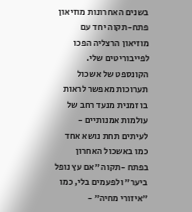בשנים האחרונות מוזיאון פתח-תקוה יחד עם מוזיאון הרצליה הפכו לפייבוריטים שלי. הקונספט של אשכול תערוכות מאפשר לראות בו זמנית מנעד רחב של עולמות אמנותיים - לעיתים תחת נושא אחד כמו באשכול האחרון בפתח -תקוה ״אם עץ נופל ביער״ ולפעמים בלי, כמו ״איזורי מחיה״ -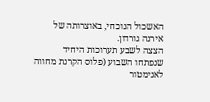האשכול הנוכחי, באוצרותה של אירנה גורדון.
הצצה לשבע תערוכות היחיד שנפתחו השבוע (פלוס הקרנת מחווה לאנימטור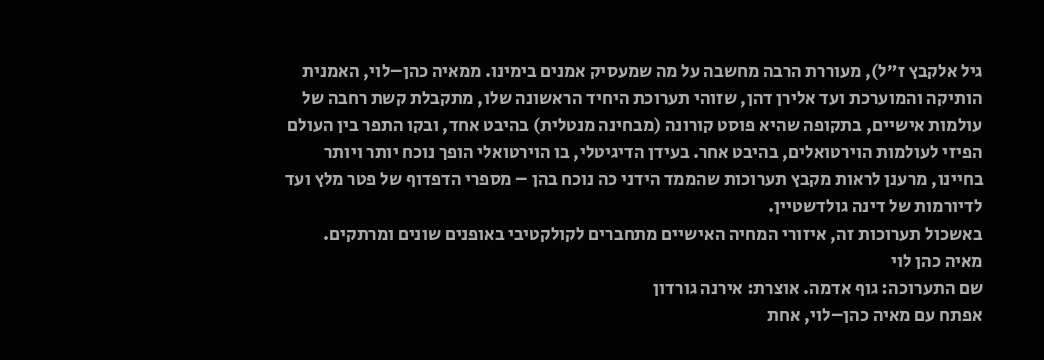גיל אלקבץ ז״ל), מעוררת הרבה מחשבה על מה שמעסיק אמנים בימינו. ממאיה כהן–לוי, האמנית הותיקה והמוערכת ועד אלירן דהן, שזוהי תערוכת היחיד הראשונה שלו, מתקבלת קשת רחבה של עולמות אישיים, בתקופה שהיא פוסט קורונה (מבחינה מנטלית) בהיבט אחד, ובקו התפר בין העולם הפיזי לעולמות הוירטואלים, בהיבט אחר. בעידן הדיגיטלי, בו הוירטואלי הופך נוכח יותר ויותר בחיינו, מרענן לראות מקבץ תערוכות שהממד הידני כה נוכח בהן – מספרי הדפדוף של פטר מלץ ועד לדיורמות של דינה גולדשטיין.
באשכול תערוכות זה, איזורי המחיה האישיים מתחברים לקולקטיבי באופנים שונים ומרתקים.
מאיה כהן לוי
שם התערוכה: גוף אדמה. אוצרת: אירנה גורדון
אפתח עם מאיה כהן–לוי, אחת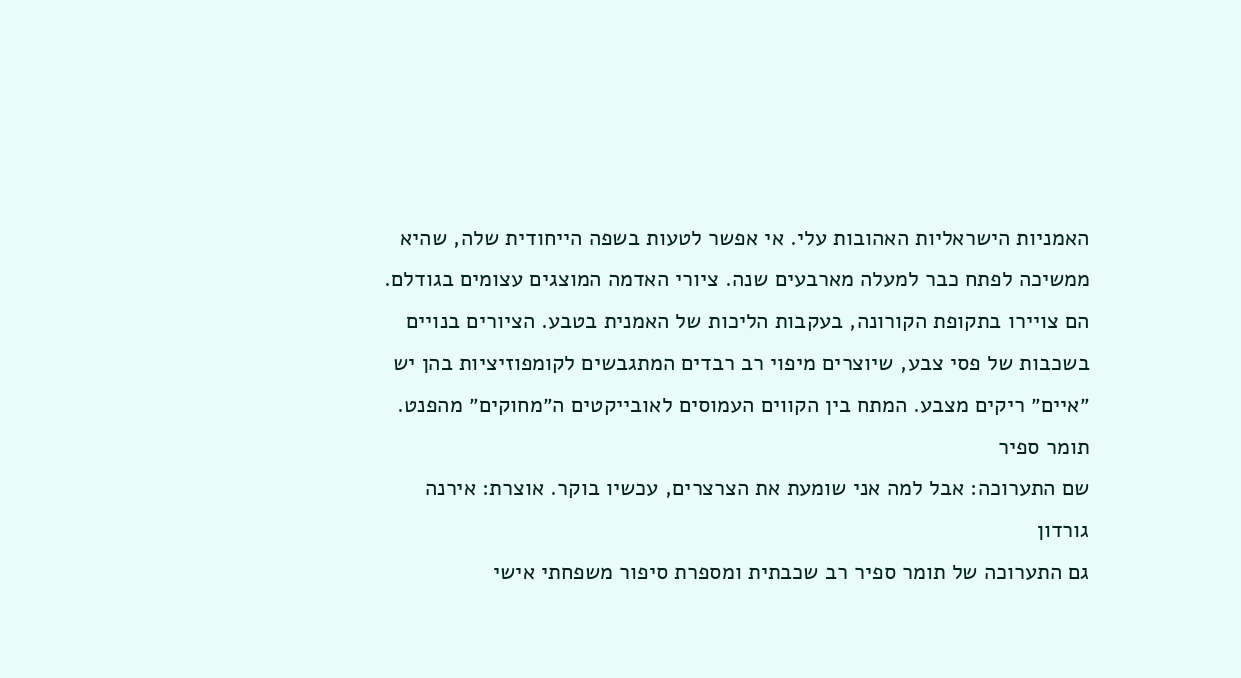האמניות הישראליות האהובות עלי. אי אפשר לטעות בשפה הייחודית שלה, שהיא ממשיכה לפתח כבר למעלה מארבעים שנה. ציורי האדמה המוצגים עצומים בגודלם. הם צויירו בתקופת הקורונה, בעקבות הליכות של האמנית בטבע. הציורים בנויים בשכבות של פסי צבע, שיוצרים מיפוי רב רבדים המתגבשים לקומפוזיציות בהן יש ״איים״ ריקים מצבע. המתח בין הקווים העמוסים לאובייקטים ה״מחוקים״ מהפנט.
תומר ספיר
שם התערוכה: אבל למה אני שומעת את הצרצרים, עכשיו בוקר. אוצרת: אירנה גורדון
גם התערוכה של תומר ספיר רב שכבתית ומספרת סיפור משפחתי אישי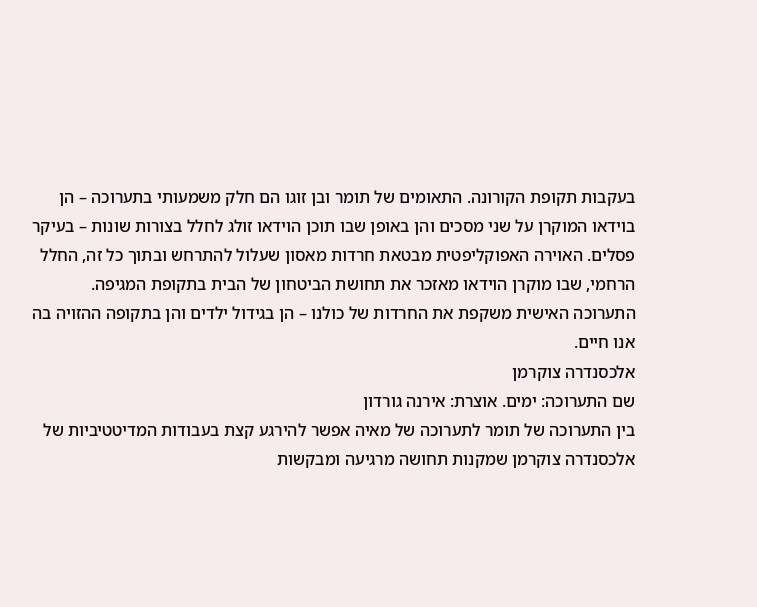בעקבות תקופת הקורונה. התאומים של תומר ובן זוגו הם חלק משמעותי בתערוכה – הן בוידאו המוקרן על שני מסכים והן באופן שבו תוכן הוידאו זולג לחלל בצורות שונות – בעיקר פסלים. האוירה האפוקליפטית מבטאת חרדות מאסון שעלול להתרחש ובתוך כל זה, החלל הרחמי, שבו מוקרן הוידאו מאזכר את תחושת הביטחון של הבית בתקופת המגיפה.
התערוכה האישית משקפת את החרדות של כולנו – הן בגידול ילדים והן בתקופה ההזויה בה אנו חיים.
אלכסנדרה צוקרמן
שם התערוכה: ימים. אוצרת: אירנה גורדון
בין התערוכה של תומר לתערוכה של מאיה אפשר להירגע קצת בעבודות המדיטטיביות של אלכסנדרה צוקרמן שמקנות תחושה מרגיעה ומבקשות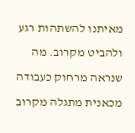מאיתנו להשתהות רגע ולהביט מקרוב. מה שנראה מרחוק כעבודה מכאנית מתגלה מקרוב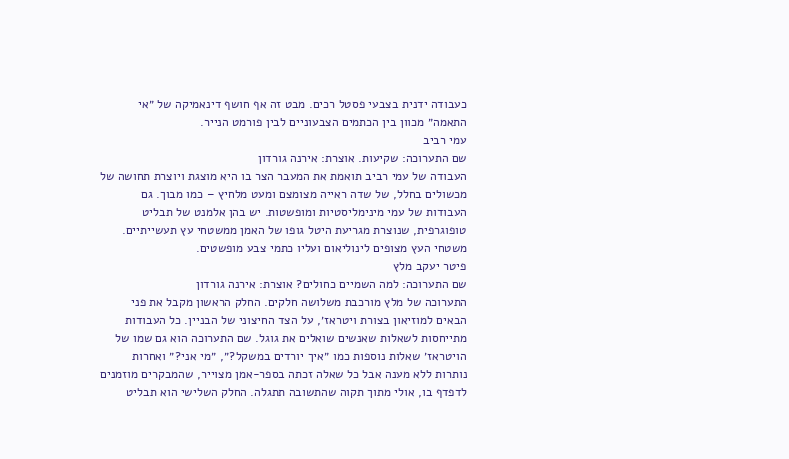כעבודה ידנית בצבעי פסטל רכים. מבט זה אף חושף דינאמיקה של ״אי התאמה״ מכוון בין הכתמים הצבעוניים לבין פורמט הנייר.
עמי רביב
שם התערוכה: שקיעות. אוצרת: אירנה גורדון
העבודה של עמי רביב תואמת את המעבר הצר בו היא מוצגת ויוצרת תחושה של מכשולים בחלל, של שדה ראייה מצומצם ומעט מלחיץ – כמו מבוך. גם העבודות של עמי מינימליסטיות ומופשטות. יש בהן אלמנט של תבליט טופוגרפית, שנוצרת מגריעת היטל גופו של האמן ממשטחי עץ תעשייתיים. משטחי העץ מצופים לינוליאום ועליו כתמי צבע מופשטים.
פיטר יעקב מלץ
שם התערוכה: למה השמיים כחולים? אוצרת: אירנה גורדון
התערוכה של מלץ מורכבת משלושה חלקים. החלק הראשון מקבל את פני הבאים למוזיאון בצורת ויטראז׳, על הצד החיצוני של הבניין. כל העבודות מתייחסות לשאלות שאנשים שואלים את גוגל. שם התערוכה הוא גם שמו של הויטראז׳ שאלות נוספות כמו ״איך יורדים במשקל?״, ״מי אני?״ ואחרות נותרות ללא מענה אבל כל שאלה זכתה בספר-אמן מצוייר, שהמבקרים מוזמנים לדפדף בו, אולי מתוך תקוה שהתשובה תתגלה. החלק השלישי הוא תבליט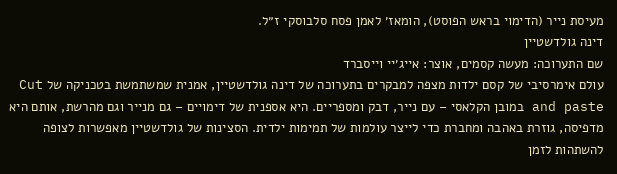מעיסת נייר (הדימוי בראש הפוסט), הומאז׳ לאמן פסח סלבוסקי ז״ל.
דינה גולדשטיין
שם התערוכה: מעשה קסמים, אוצר: אייג׳יי וייסברד
עולם אימרסיבי של קסם ילדות מצפה למבקרים בתערוכה של דינה גולדשטיין, אמנית שמשתמשת בטכניקה של Cut and paste במובן הקלאסי – עם נייר, דבק ומספריים. היא אספנית של דימויים – גם מנייר וגם מהרשת, אותם היא מדפיסה, גוזרת באהבה ומחברת כדי לייצר עולמות של תמימות ילדית. הסצינות של גולדשטיין מאפשרות לצופה להשתהות לזמן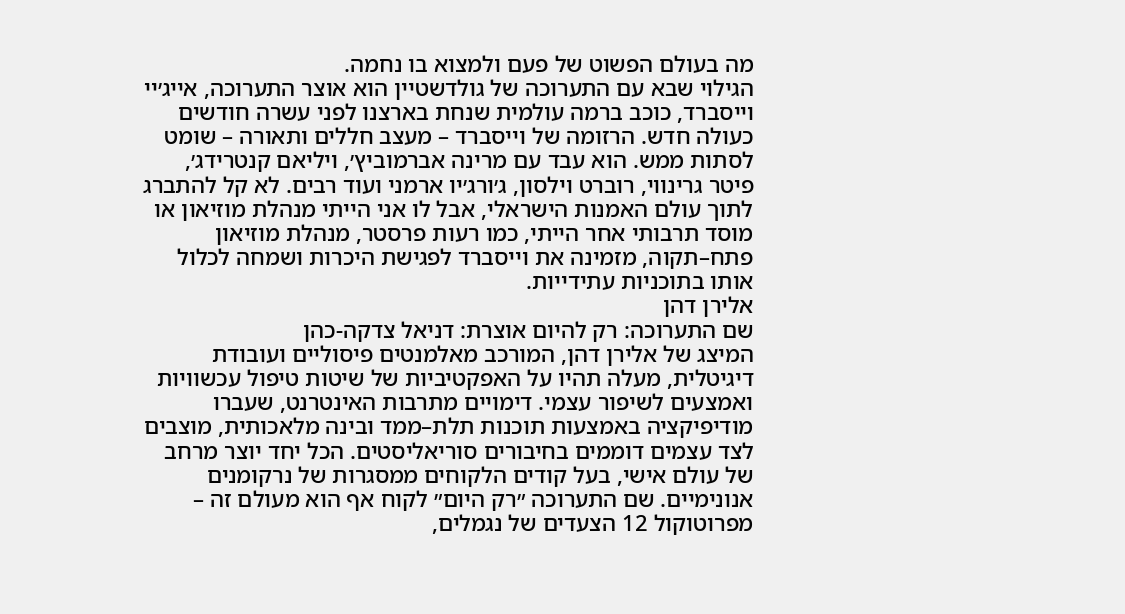מה בעולם הפשוט של פעם ולמצוא בו נחמה.
הגילוי שבא עם התערוכה של גולדשטיין הוא אוצר התערוכה, אייג׳יי וייסברד, כוכב ברמה עולמית שנחת בארצנו לפני עשרה חודשים כעולה חדש. הרזומה של וייסברד – מעצב חללים ותאורה – שומט לסתות ממש. הוא עבד עם מרינה אברמוביץ׳, ויליאם קנטרידג׳, פיטר גרינווי, רוברט וילסון, ג׳ורג׳יו ארמני ועוד רבים. לא קל להתברג לתוך עולם האמנות הישראלי, אבל לו אני הייתי מנהלת מוזיאון או מוסד תרבותי אחר הייתי, כמו רעות פרסטר, מנהלת מוזיאון פתח–תקוה, מזמינה את וייסברד לפגישת היכרות ושמחה לכלול אותו בתוכניות עתידייות.
אלירן דהן
שם התערוכה: רק להיום אוצרת: דניאל צדקה-כהן
המיצג של אלירן דהן, המורכב מאלמנטים פיסוליים ועובודת דיגיטלית, מעלה תהיו על האפקטיביות של שיטות טיפול עכשוויות ואמצעים לשיפור עצמי. דימויים מתרבות האינטרנט, שעברו מודיפיקציה באמצעות תוכנות תלת–ממד ובינה מלאכותית, מוצבים לצד עצמים דוממים בחיבורים סוריאליסטים. הכל יחד יוצר מרחב של עולם אישי, בעל קודים הלקוחים ממסגרות של נרקומנים אנונימיים. שם התערוכה ״רק היום״ לקוח אף הוא מעולם זה – מפרוטוקול 12 הצעדים של נגמלים,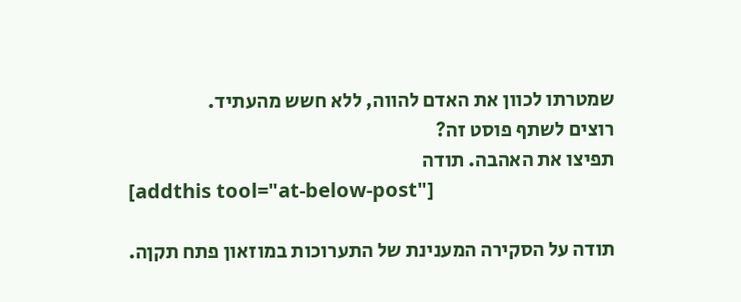שמטרתו לכוון את האדם להווה, ללא חשש מהעתיד.
רוצים לשתף פוסט זה?
תפיצו את האהבה. תודה
[addthis tool="at-below-post"]

תודה על הסקירה המענינת של התערוכות במוזאון פתח תקןה.